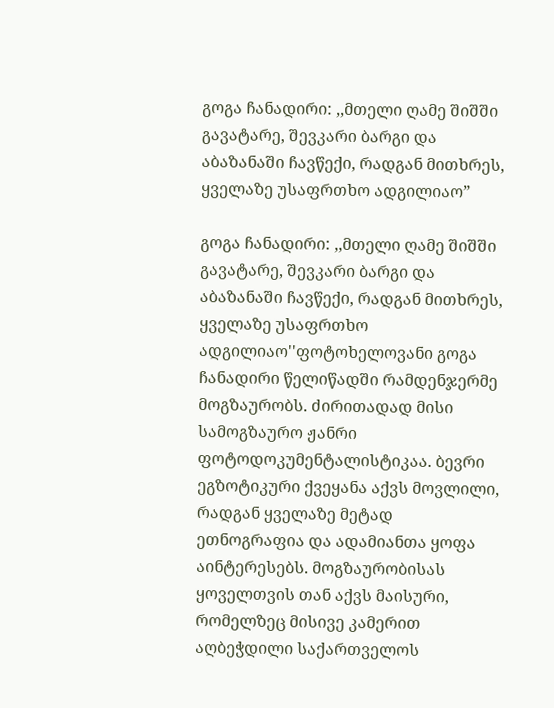გოგა ჩანადირი: ,,მთელი ღამე შიშში გავატარე, შევკარი ბარგი და აბაზანაში ჩავწექი, რადგან მითხრეს, ყველაზე უსაფრთხო ადგილიაო”

გოგა ჩანადირი: ,,მთელი ღამე შიშში გავატარე, შევკარი ბარგი და აბაზანაში ჩავწექი, რადგან მითხრეს, ყველაზე უსაფრთხო ადგილიაო''ფოტოხელოვანი გოგა ჩანადირი წელიწადში რამდენჯერმე მოგზაურობს. ძირითადად მისი სამოგზაურო ჟანრი ფოტოდოკუმენტალისტიკაა. ბევრი ეგზოტიკური ქვეყანა აქვს მოვლილი, რადგან ყველაზე მეტად ეთნოგრაფია და ადამიანთა ყოფა აინტერესებს. მოგზაურობისას ყოველთვის თან აქვს მაისური, რომელზეც მისივე კამერით აღბეჭდილი საქართველოს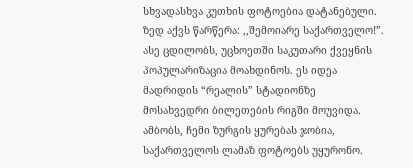სხვადასხვა კუთხის ფოტოებია დატანებული. ზედ აქვს წარწერა: ,,შემოიარე საქართველო!”. ასე ცდილობს, უცხოეთში საკუთარი ქვეყნის პოპულარიზაცია მოახდინოს. ეს იდეა მადრიდის “რეალის” სტადიონზე მოსახვედრი ბილეთების რიგში მოუვიდა. ამბობს, ჩემი ზურგის ყურებას ჯობია, საქართველოს ლამაზ ფოტოებს უყურონო.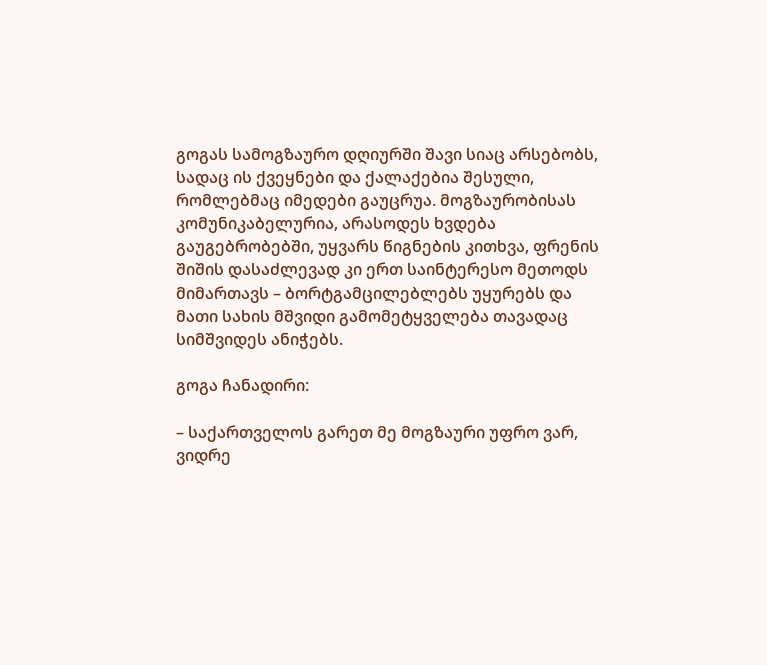გოგას სამოგზაურო დღიურში შავი სიაც არსებობს, სადაც ის ქვეყნები და ქალაქებია შესული, რომლებმაც იმედები გაუცრუა. მოგზაურობისას კომუნიკაბელურია, არასოდეს ხვდება გაუგებრობებში, უყვარს წიგნების კითხვა, ფრენის შიშის დასაძლევად კი ერთ საინტერესო მეთოდს მიმართავს – ბორტგამცილებლებს უყურებს და მათი სახის მშვიდი გამომეტყველება თავადაც სიმშვიდეს ანიჭებს.

გოგა ჩანადირი:

– საქართველოს გარეთ მე მოგზაური უფრო ვარ, ვიდრე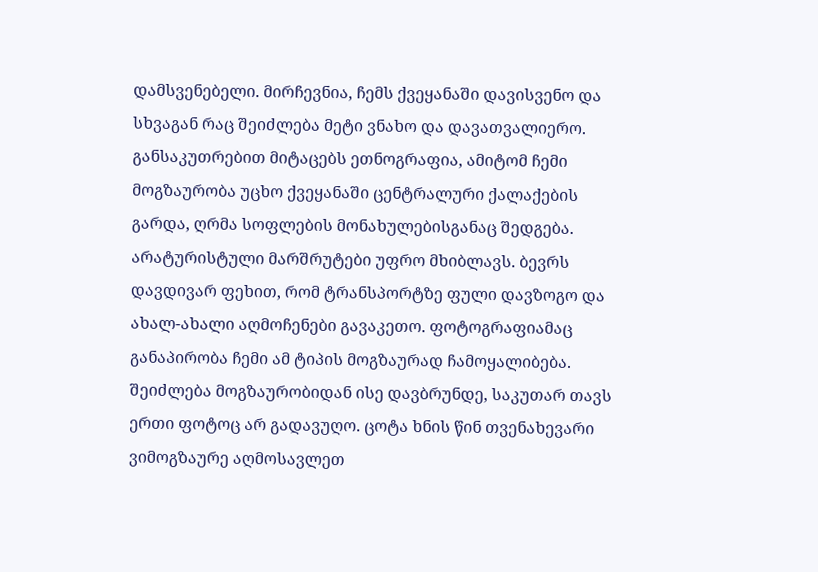დამსვენებელი. მირჩევნია, ჩემს ქვეყანაში დავისვენო და სხვაგან რაც შეიძლება მეტი ვნახო და დავათვალიერო. განსაკუთრებით მიტაცებს ეთნოგრაფია, ამიტომ ჩემი მოგზაურობა უცხო ქვეყანაში ცენტრალური ქალაქების გარდა, ღრმა სოფლების მონახულებისგანაც შედგება. არატურისტული მარშრუტები უფრო მხიბლავს. ბევრს დავდივარ ფეხით, რომ ტრანსპორტზე ფული დავზოგო და ახალ-ახალი აღმოჩენები გავაკეთო. ფოტოგრაფიამაც განაპირობა ჩემი ამ ტიპის მოგზაურად ჩამოყალიბება. შეიძლება მოგზაურობიდან ისე დავბრუნდე, საკუთარ თავს ერთი ფოტოც არ გადავუღო. ცოტა ხნის წინ თვენახევარი ვიმოგზაურე აღმოსავლეთ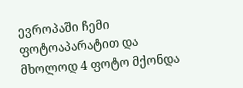ევროპაში ჩემი ფოტოაპარატით და მხოლოდ 4 ფოტო მქონდა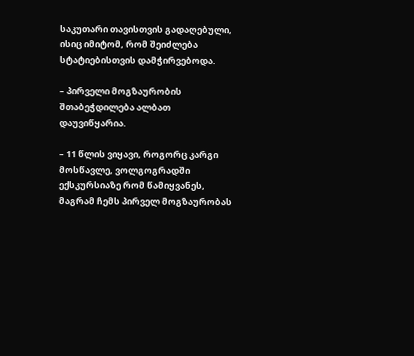საკუთარი თავისთვის გადაღებული, ისიც იმიტომ, რომ შეიძლება სტატიებისთვის დამჭირვებოდა.

– პირველი მოგზაურობის შთაბეჭდილება ალბათ დაუვიწყარია.

– 11 წლის ვიყავი, როგორც კარგი მოსწავლე, ვოლგოგრადში ექსკურსიაზე რომ წამიყვანეს, მაგრამ ჩემს პირველ მოგზაურობას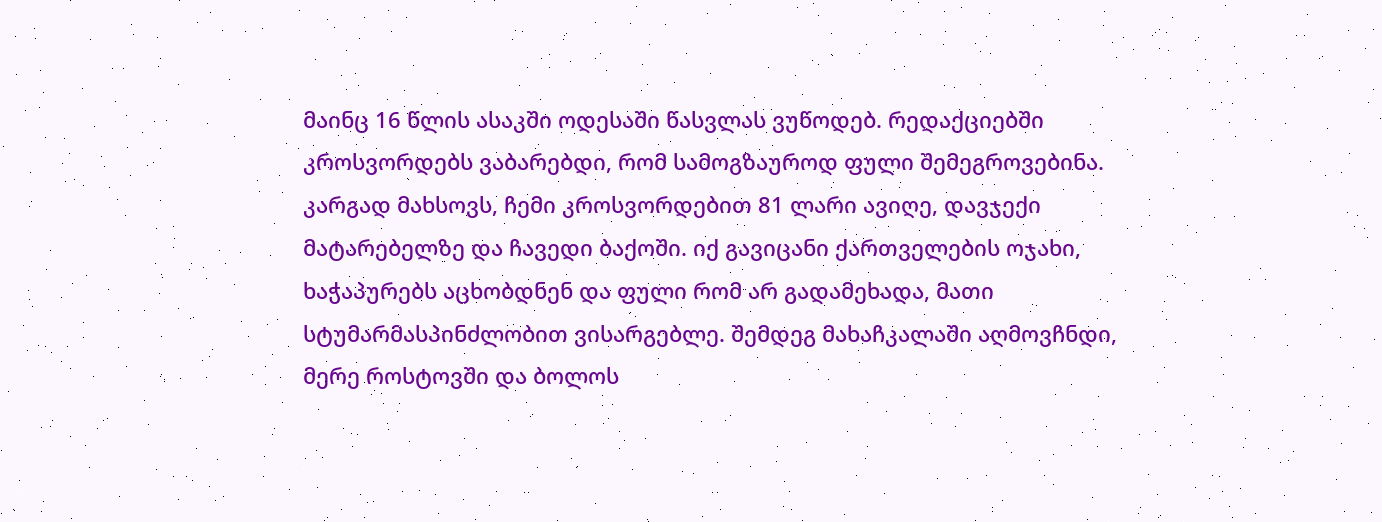მაინც 16 წლის ასაკში ოდესაში წასვლას ვუწოდებ. რედაქციებში კროსვორდებს ვაბარებდი, რომ სამოგზაუროდ ფული შემეგროვებინა. კარგად მახსოვს, ჩემი კროსვორდებით 81 ლარი ავიღე, დავჯექი მატარებელზე და ჩავედი ბაქოში. იქ გავიცანი ქართველების ოჯახი, ხაჭაპურებს აცხობდნენ და ფული რომ არ გადამეხადა, მათი სტუმარმასპინძლობით ვისარგებლე. შემდეგ მახაჩკალაში აღმოვჩნდი, მერე როსტოვში და ბოლოს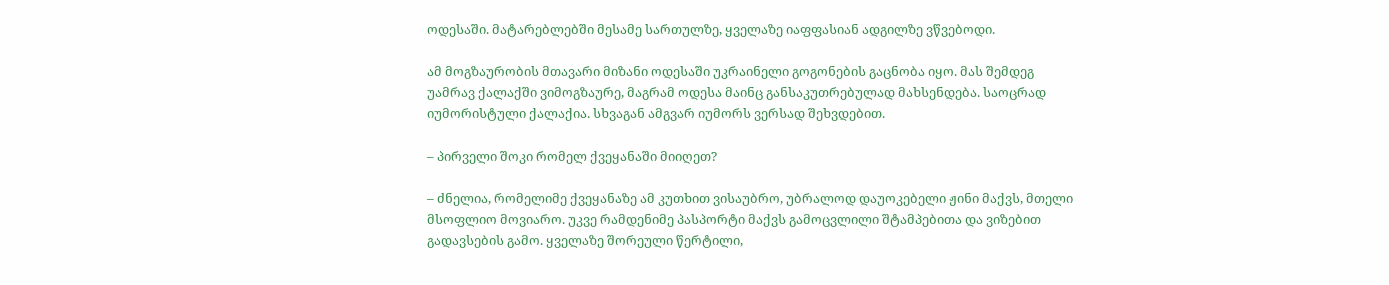ოდესაში. მატარებლებში მესამე სართულზე, ყველაზე იაფფასიან ადგილზე ვწვებოდი.

ამ მოგზაურობის მთავარი მიზანი ოდესაში უკრაინელი გოგონების გაცნობა იყო. მას შემდეგ უამრავ ქალაქში ვიმოგზაურე, მაგრამ ოდესა მაინც განსაკუთრებულად მახსენდება. საოცრად იუმორისტული ქალაქია. სხვაგან ამგვარ იუმორს ვერსად შეხვდებით.

– პირველი შოკი რომელ ქვეყანაში მიიღეთ?

– ძნელია, რომელიმე ქვეყანაზე ამ კუთხით ვისაუბრო, უბრალოდ დაუოკებელი ჟინი მაქვს, მთელი მსოფლიო მოვიარო. უკვე რამდენიმე პასპორტი მაქვს გამოცვლილი შტამპებითა და ვიზებით გადავსების გამო. ყველაზე შორეული წერტილი,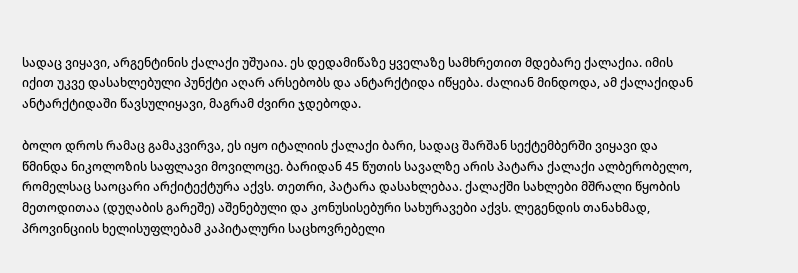სადაც ვიყავი, არგენტინის ქალაქი უშუაია. ეს დედამიწაზე ყველაზე სამხრეთით მდებარე ქალაქია. იმის იქით უკვე დასახლებული პუნქტი აღარ არსებობს და ანტარქტიდა იწყება. ძალიან მინდოდა, ამ ქალაქიდან ანტარქტიდაში წავსულიყავი, მაგრამ ძვირი ჯდებოდა.

ბოლო დროს რამაც გამაკვირვა, ეს იყო იტალიის ქალაქი ბარი, სადაც შარშან სექტემბერში ვიყავი და წმინდა ნიკოლოზის საფლავი მოვილოცე. ბარიდან 45 წუთის სავალზე არის პატარა ქალაქი ალბერობელო, რომელსაც საოცარი არქიტექტურა აქვს. თეთრი, პატარა დასახლებაა. ქალაქში სახლები მშრალი წყობის მეთოდითაა (დუღაბის გარეშე) აშენებული და კონუსისებური სახურავები აქვს. ლეგენდის თანახმად, პროვინციის ხელისუფლებამ კაპიტალური საცხოვრებელი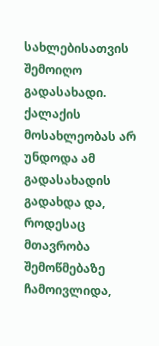სახლებისათვის შემოიღო გადასახადი. ქალაქის მოსახლეობას არ უნდოდა ამ გადასახადის გადახდა და, როდესაც მთავრობა შემოწმებაზე ჩამოივლიდა,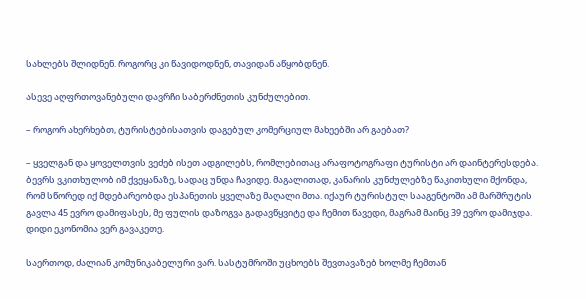სახლებს შლიდნენ. როგორც კი წავიდოდნენ, თავიდან აწყობდნენ.

ასევე აღფრთოვანებული დავრჩი საბერძნეთის კუნძულებით.

– როგორ ახერხებთ, ტურისტებისათვის დაგებულ კომერციულ მახეებში არ გაებათ?

– ყველგან და ყოველთვის ვეძებ ისეთ ადგილებს, რომლებითაც არაფოტოგრაფი ტურისტი არ დაინტერესდება. ბევრს ვკითხულობ იმ ქვეყანაზე, სადაც უნდა ჩავიდე. მაგალითად, კანარის კუნძულებზე წაკითხული მქონდა, რომ სწორედ იქ მდებარეობდა ესპანეთის ყველაზე მაღალი მთა. იქაურ ტურისტულ სააგენტოში ამ მარშრუტის გავლა 45 ევრო დამიფასეს, მე ფულის დაზოგვა გადავწყვიტე და ჩემით წავედი, მაგრამ მაინც 39 ევრო დამიჯდა. დიდი ეკონომია ვერ გავაკეთე.

საერთოდ, ძალიან კომუნიკაბელური ვარ. სასტუმროში უცხოებს შევთავაზებ ხოლმე ჩემთან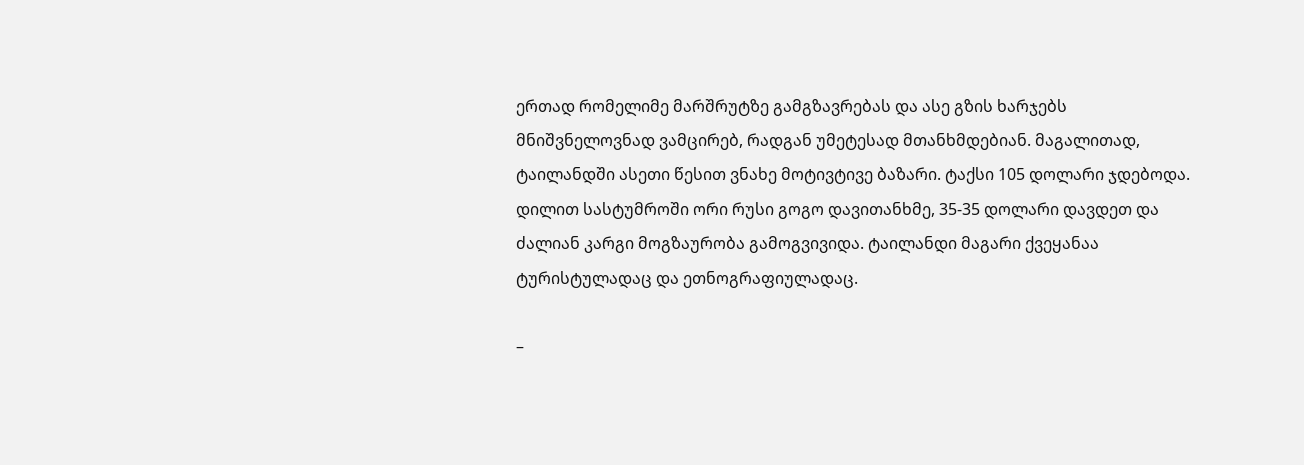ერთად რომელიმე მარშრუტზე გამგზავრებას და ასე გზის ხარჯებს მნიშვნელოვნად ვამცირებ, რადგან უმეტესად მთანხმდებიან. მაგალითად, ტაილანდში ასეთი წესით ვნახე მოტივტივე ბაზარი. ტაქსი 105 დოლარი ჯდებოდა. დილით სასტუმროში ორი რუსი გოგო დავითანხმე, 35-35 დოლარი დავდეთ და ძალიან კარგი მოგზაურობა გამოგვივიდა. ტაილანდი მაგარი ქვეყანაა ტურისტულადაც და ეთნოგრაფიულადაც.

–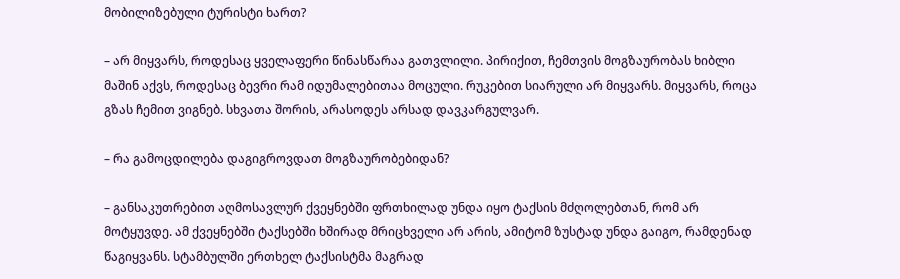მობილიზებული ტურისტი ხართ?

– არ მიყვარს, როდესაც ყველაფერი წინასწარაა გათვლილი. პირიქით, ჩემთვის მოგზაურობას ხიბლი მაშინ აქვს, როდესაც ბევრი რამ იდუმალებითაა მოცული. რუკებით სიარული არ მიყვარს. მიყვარს, როცა გზას ჩემით ვიგნებ. სხვათა შორის, არასოდეს არსად დავკარგულვარ.

– რა გამოცდილება დაგიგროვდათ მოგზაურობებიდან?

– განსაკუთრებით აღმოსავლურ ქვეყნებში ფრთხილად უნდა იყო ტაქსის მძღოლებთან, რომ არ მოტყუვდე. ამ ქვეყნებში ტაქსებში ხშირად მრიცხველი არ არის, ამიტომ ზუსტად უნდა გაიგო, რამდენად წაგიყვანს. სტამბულში ერთხელ ტაქსისტმა მაგრად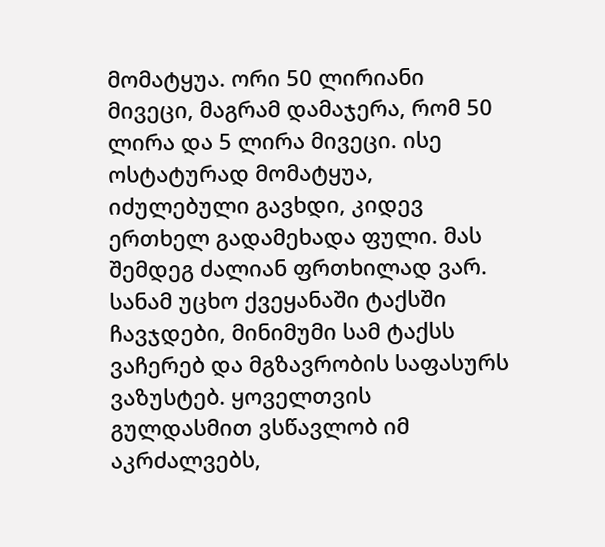მომატყუა. ორი 50 ლირიანი მივეცი, მაგრამ დამაჯერა, რომ 50 ლირა და 5 ლირა მივეცი. ისე ოსტატურად მომატყუა, იძულებული გავხდი, კიდევ ერთხელ გადამეხადა ფული. მას შემდეგ ძალიან ფრთხილად ვარ. სანამ უცხო ქვეყანაში ტაქსში ჩავჯდები, მინიმუმი სამ ტაქსს ვაჩერებ და მგზავრობის საფასურს ვაზუსტებ. ყოველთვის გულდასმით ვსწავლობ იმ აკრძალვებს,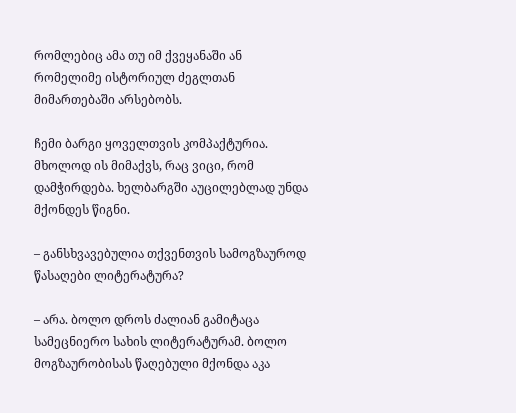რომლებიც ამა თუ იმ ქვეყანაში ან რომელიმე ისტორიულ ძეგლთან მიმართებაში არსებობს.

ჩემი ბარგი ყოველთვის კომპაქტურია. მხოლოდ ის მიმაქვს, რაც ვიცი, რომ დამჭირდება. ხელბარგში აუცილებლად უნდა მქონდეს წიგნი.

– განსხვავებულია თქვენთვის სამოგზაუროდ წასაღები ლიტერატურა?

– არა. ბოლო დროს ძალიან გამიტაცა სამეცნიერო სახის ლიტერატურამ. ბოლო მოგზაურობისას წაღებული მქონდა აკა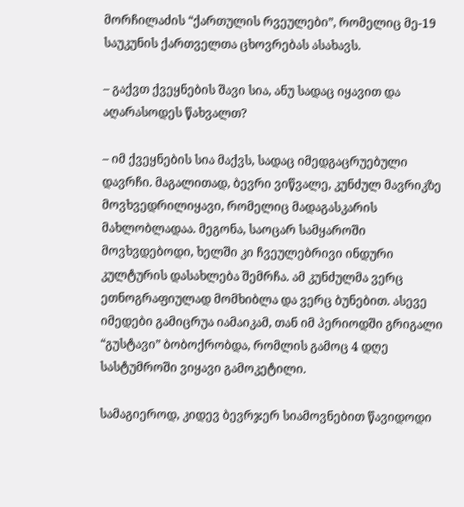მორჩილაძის “ქართულის რვეულები”, რომელიც მე-19 საუკუნის ქართველთა ცხოვრებას ასახავს.

– გაქვთ ქვეყნების შავი სია, ანუ სადაც იყავით და აღარასოდეს წახვალთ?

– იმ ქვეყნების სია მაქვს, სადაც იმედგაცრუებული დავრჩი. მაგალითად, ბევრი ვიწვალე, კუნძულ მავრიკზე მოვხვედრილიყავი, რომელიც მადაგასკარის მახლობლადაა. მეგონა, საოცარ სამყაროში მოვხვდებოდი, ხელში კი ჩვეულებრივი ინდური კულტურის დასახლება შემრჩა. ამ კუნძულმა ვერც ეთნოგრაფიულად მომხიბლა და ვერც ბუნებით. ასევე იმედები გამიცრუა იამაიკამ, თან იმ პერიოდში გრიგალი “გუსტავი” ბობოქრობდა, რომლის გამოც 4 დღე სასტუმროში ვიყავი გამოკეტილი.

სამაგიეროდ, კიდევ ბევრჯერ სიამოვნებით წავიდოდი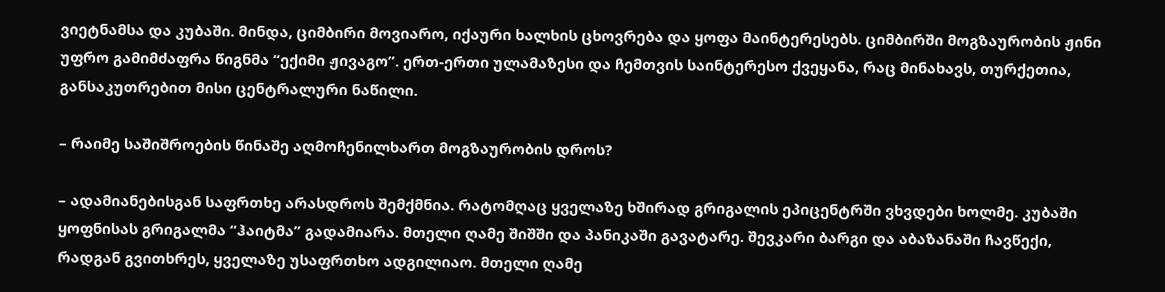ვიეტნამსა და კუბაში. მინდა, ციმბირი მოვიარო, იქაური ხალხის ცხოვრება და ყოფა მაინტერესებს. ციმბირში მოგზაურობის ჟინი უფრო გამიმძაფრა წიგნმა “ექიმი ჟივაგო”. ერთ-ერთი ულამაზესი და ჩემთვის საინტერესო ქვეყანა, რაც მინახავს, თურქეთია, განსაკუთრებით მისი ცენტრალური ნაწილი.

– რაიმე საშიშროების წინაშე აღმოჩენილხართ მოგზაურობის დროს?

– ადამიანებისგან საფრთხე არასდროს შემქმნია. რატომღაც ყველაზე ხშირად გრიგალის ეპიცენტრში ვხვდები ხოლმე. კუბაში ყოფნისას გრიგალმა “ჰაიტმა” გადამიარა. მთელი ღამე შიშში და პანიკაში გავატარე. შევკარი ბარგი და აბაზანაში ჩავწექი, რადგან გვითხრეს, ყველაზე უსაფრთხო ადგილიაო. მთელი ღამე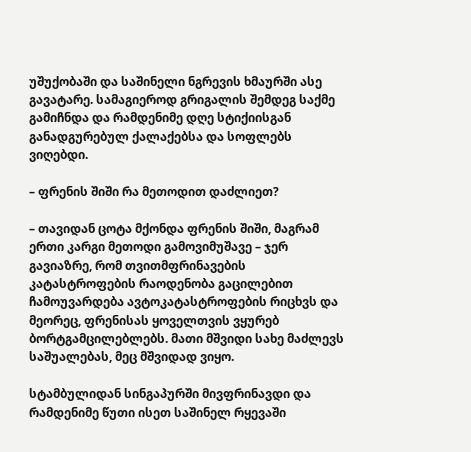უშუქობაში და საშინელი ნგრევის ხმაურში ასე გავატარე. სამაგიეროდ გრიგალის შემდეგ საქმე გამიჩნდა და რამდენიმე დღე სტიქიისგან განადგურებულ ქალაქებსა და სოფლებს ვიღებდი.

– ფრენის შიში რა მეთოდით დაძლიეთ?

– თავიდან ცოტა მქონდა ფრენის შიში, მაგრამ ერთი კარგი მეთოდი გამოვიმუშავე – ჯერ გავიაზრე, რომ თვითმფრინავების კატასტროფების რაოდენობა გაცილებით ჩამოუვარდება ავტოკატასტროფების რიცხვს და მეორეც, ფრენისას ყოველთვის ვყურებ ბორტგამცილებლებს. მათი მშვიდი სახე მაძლევს საშუალებას, მეც მშვიდად ვიყო.

სტამბულიდან სინგაპურში მივფრინავდი და რამდენიმე წუთი ისეთ საშინელ რყევაში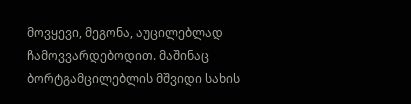მოვყევი, მეგონა, აუცილებლად ჩამოვვარდებოდით. მაშინაც ბორტგამცილებლის მშვიდი სახის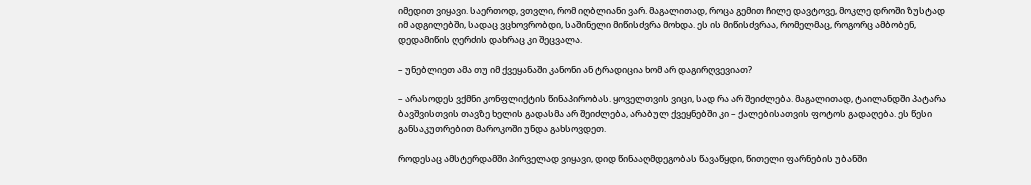იმედით ვიყავი. საერთოდ, ვთვლი, რომ იღბლიანი ვარ. მაგალითად, როცა გემით ჩილე დავტოვე, მოკლე დროში ზუსტად იმ ადგილებში, სადაც ვცხოვრობდი, საშინელი მიწისძვრა მოხდა. ეს ის მიწისძვრაა, რომელმაც, როგორც ამბობენ, დედამიწის ღერძის დახრაც კი შეცვალა.

– უნებლიეთ ამა თუ იმ ქვეყანაში კანონი ან ტრადიცია ხომ არ დაგირღვევიათ?

– არასოდეს ვქმნი კონფლიქტის წინაპირობას. ყოველთვის ვიცი, სად რა არ შეიძლება. მაგალითად, ტაილანდში პატარა ბავშვისთვის თავზე ხელის გადასმა არ შეიძლება, არაბულ ქვეყნებში კი – ქალებისათვის ფოტოს გადაღება. ეს წესი განსაკუთრებით მაროკოში უნდა გახსოვდეთ.

როდესაც ამსტერდამში პირველად ვიყავი, დიდ წინააღმდეგობას წავაწყდი, წითელი ფარნების უბანში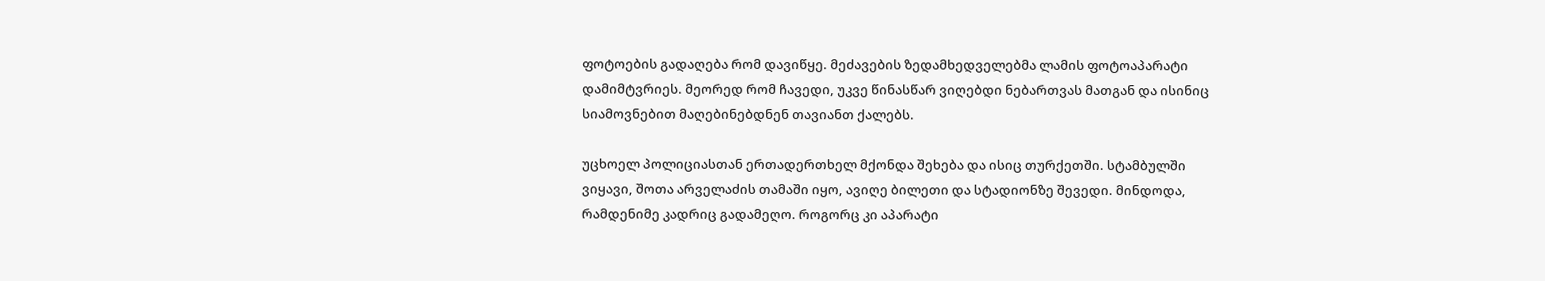ფოტოების გადაღება რომ დავიწყე. მეძავების ზედამხედველებმა ლამის ფოტოაპარატი დამიმტვრიეს. მეორედ რომ ჩავედი, უკვე წინასწარ ვიღებდი ნებართვას მათგან და ისინიც სიამოვნებით მაღებინებდნენ თავიანთ ქალებს.

უცხოელ პოლიციასთან ერთადერთხელ მქონდა შეხება და ისიც თურქეთში. სტამბულში ვიყავი, შოთა არველაძის თამაში იყო, ავიღე ბილეთი და სტადიონზე შევედი. მინდოდა, რამდენიმე კადრიც გადამეღო. როგორც კი აპარატი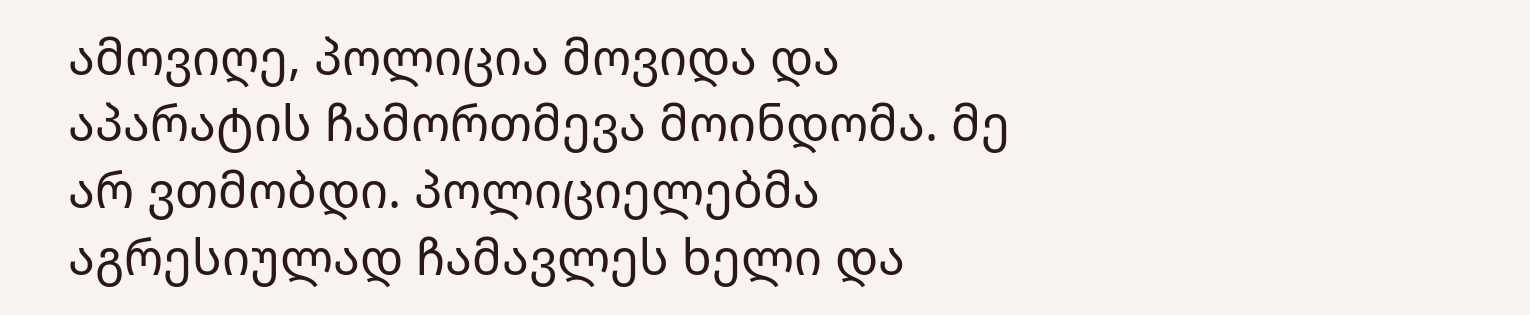ამოვიღე, პოლიცია მოვიდა და აპარატის ჩამორთმევა მოინდომა. მე არ ვთმობდი. პოლიციელებმა აგრესიულად ჩამავლეს ხელი და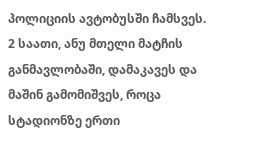პოლიციის ავტობუსში ჩამსვეს. 2 საათი, ანუ მთელი მატჩის განმავლობაში, დამაკავეს და მაშინ გამომიშვეს, როცა სტადიონზე ერთი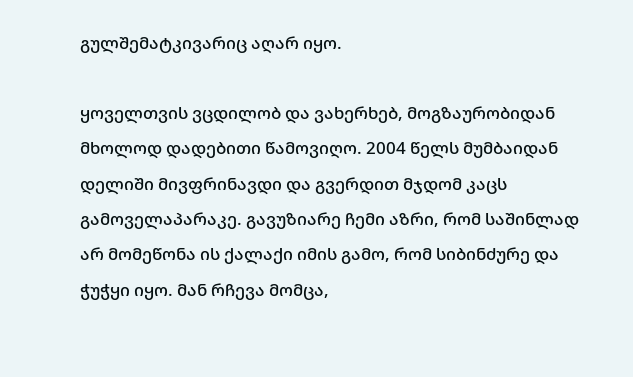გულშემატკივარიც აღარ იყო.

ყოველთვის ვცდილობ და ვახერხებ, მოგზაურობიდან მხოლოდ დადებითი წამოვიღო. 2004 წელს მუმბაიდან დელიში მივფრინავდი და გვერდით მჯდომ კაცს გამოველაპარაკე. გავუზიარე ჩემი აზრი, რომ საშინლად არ მომეწონა ის ქალაქი იმის გამო, რომ სიბინძურე და ჭუჭყი იყო. მან რჩევა მომცა,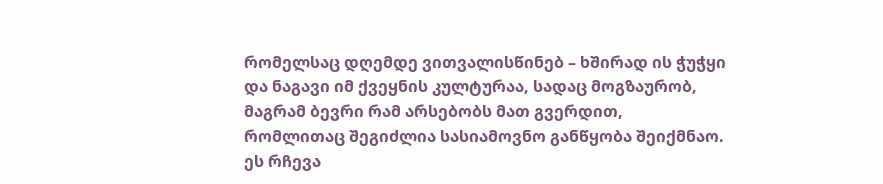რომელსაც დღემდე ვითვალისწინებ – ხშირად ის ჭუჭყი და ნაგავი იმ ქვეყნის კულტურაა, სადაც მოგზაურობ, მაგრამ ბევრი რამ არსებობს მათ გვერდით, რომლითაც შეგიძლია სასიამოვნო განწყობა შეიქმნაო. ეს რჩევა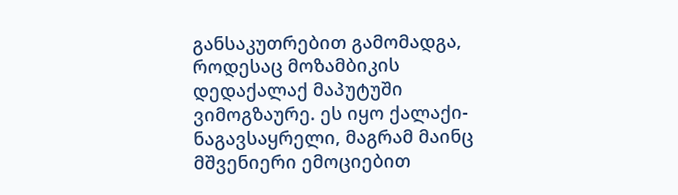განსაკუთრებით გამომადგა, როდესაც მოზამბიკის დედაქალაქ მაპუტუში ვიმოგზაურე. ეს იყო ქალაქი-ნაგავსაყრელი, მაგრამ მაინც მშვენიერი ემოციებით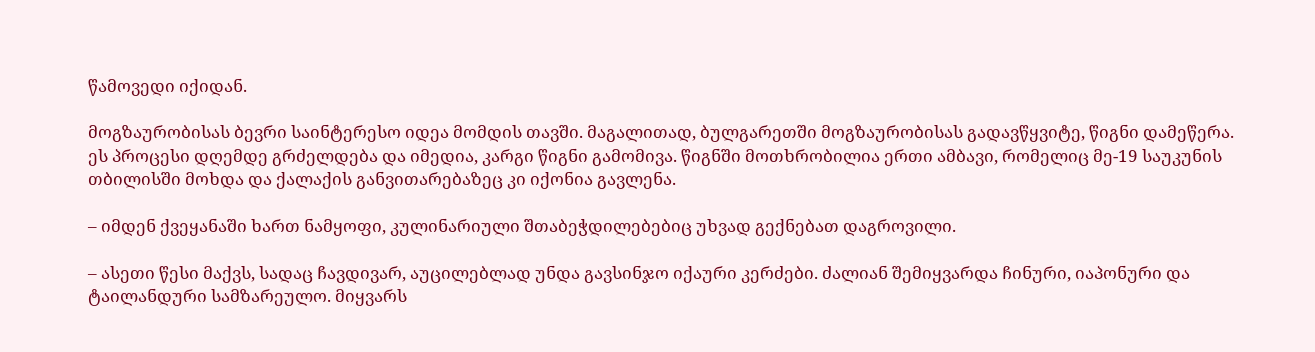წამოვედი იქიდან.

მოგზაურობისას ბევრი საინტერესო იდეა მომდის თავში. მაგალითად, ბულგარეთში მოგზაურობისას გადავწყვიტე, წიგნი დამეწერა. ეს პროცესი დღემდე გრძელდება და იმედია, კარგი წიგნი გამომივა. წიგნში მოთხრობილია ერთი ამბავი, რომელიც მე-19 საუკუნის თბილისში მოხდა და ქალაქის განვითარებაზეც კი იქონია გავლენა.

– იმდენ ქვეყანაში ხართ ნამყოფი, კულინარიული შთაბეჭდილებებიც უხვად გექნებათ დაგროვილი.

– ასეთი წესი მაქვს, სადაც ჩავდივარ, აუცილებლად უნდა გავსინჯო იქაური კერძები. ძალიან შემიყვარდა ჩინური, იაპონური და ტაილანდური სამზარეულო. მიყვარს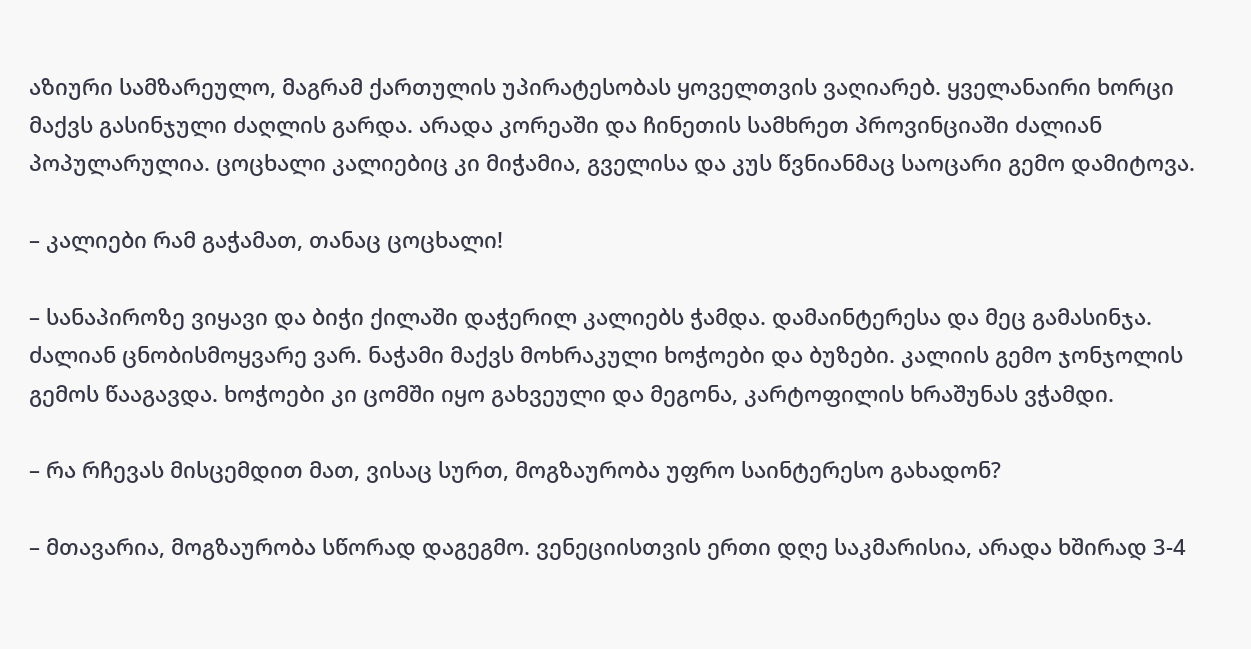აზიური სამზარეულო, მაგრამ ქართულის უპირატესობას ყოველთვის ვაღიარებ. ყველანაირი ხორცი მაქვს გასინჯული ძაღლის გარდა. არადა კორეაში და ჩინეთის სამხრეთ პროვინციაში ძალიან პოპულარულია. ცოცხალი კალიებიც კი მიჭამია, გველისა და კუს წვნიანმაც საოცარი გემო დამიტოვა.

– კალიები რამ გაჭამათ, თანაც ცოცხალი!

– სანაპიროზე ვიყავი და ბიჭი ქილაში დაჭერილ კალიებს ჭამდა. დამაინტერესა და მეც გამასინჯა. ძალიან ცნობისმოყვარე ვარ. ნაჭამი მაქვს მოხრაკული ხოჭოები და ბუზები. კალიის გემო ჯონჯოლის გემოს წააგავდა. ხოჭოები კი ცომში იყო გახვეული და მეგონა, კარტოფილის ხრაშუნას ვჭამდი.

– რა რჩევას მისცემდით მათ, ვისაც სურთ, მოგზაურობა უფრო საინტერესო გახადონ?

– მთავარია, მოგზაურობა სწორად დაგეგმო. ვენეციისთვის ერთი დღე საკმარისია, არადა ხშირად 3-4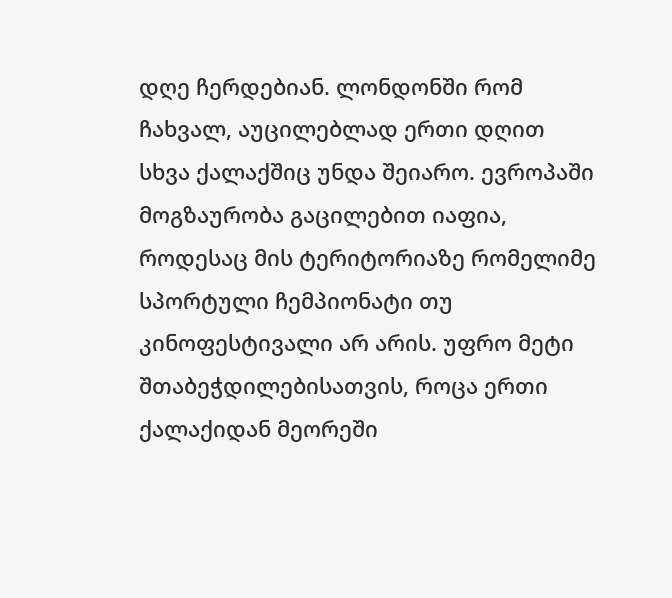დღე ჩერდებიან. ლონდონში რომ ჩახვალ, აუცილებლად ერთი დღით სხვა ქალაქშიც უნდა შეიარო. ევროპაში მოგზაურობა გაცილებით იაფია, როდესაც მის ტერიტორიაზე რომელიმე სპორტული ჩემპიონატი თუ კინოფესტივალი არ არის. უფრო მეტი შთაბეჭდილებისათვის, როცა ერთი ქალაქიდან მეორეში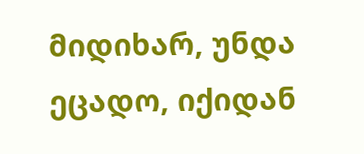მიდიხარ, უნდა ეცადო, იქიდან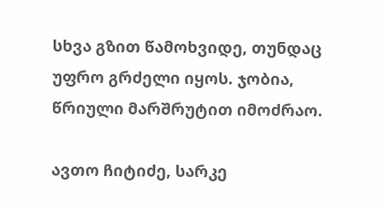სხვა გზით წამოხვიდე, თუნდაც უფრო გრძელი იყოს. ჯობია, წრიული მარშრუტით იმოძრაო.

ავთო ჩიტიძე, სარკე